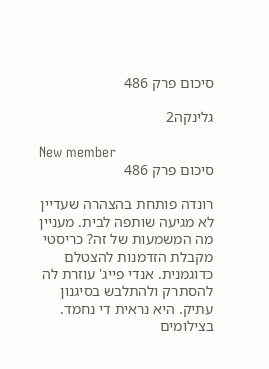סיכום פרק 486

גלינקה2

New member
סיכום פרק 486

רונדה פותחת בהצהרה שעדיין לא מגיעה שותפה לבית. מעניין מה המשמעות של זה? כריסטי מקבלת הזדמנות להצטלם כדוגמנית. אנדי פייג' עוזרת לה להסתרק ולהתלבש בסיגנון עתיק. היא נראית די נחמד. בצילומים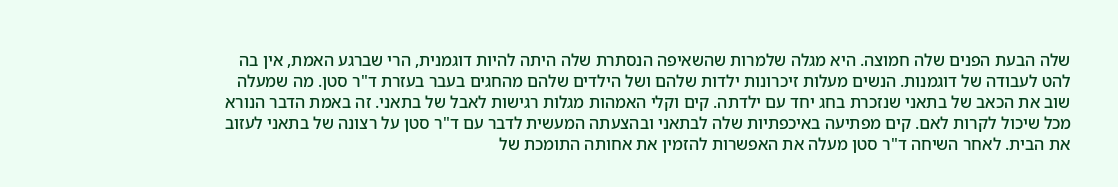שלה הבעת הפנים שלה חמוצה. היא מגלה שלמרות שהשאיפה הנסתרת שלה היתה להיות דוגמנית, הרי שברגע האמת, אין בה להט לעבודה של דוגמנות. הנשים מעלות זיכרונות ילדות שלהם ושל הילדים שלהם מהחגים בעבר בעזרת ד"ר סטן. מה שמעלה שוב את הכאב של בתאני שנזכרת בחג יחד עם ילדתה. קים וקלי האמהות מגלות רגישות לאבל של בתאני. זה באמת הדבר הנורא מכל שיכול לקרות לאם. קים מפתיעה באיכפתיות שלה לבתאני ובהצעתה המעשית לדבר עם ד"ר סטן על רצונה של בתאני לעזוב את הבית. לאחר השיחה ד"ר סטן מעלה את האפשרות להזמין את אחותה התומכת של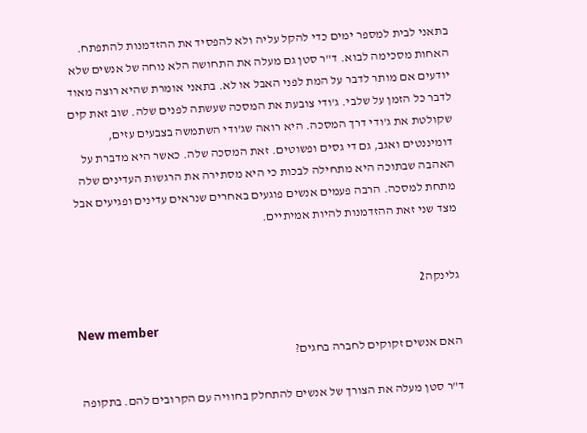בתאני לבית למספר ימים כדי להקל עליה ולא להפסיד את ההזדמנות להתפתח. האחות מסכימה לבוא. ד"ר סטן גם מעלה את התחושה הלא נוחה של אנשים שלא יודעים אם מותר לדבר על המת לפני האבל או לא. בתאני אומרת שהיא רוצה מאוד לדבר כל הזמן על שלבי. ג'ודי צובעת את המסכה שעשתה לפנים שלה. שוב זאת קים שקולטת את ג'ודי דרך המסכה. היא רואה שג'ודי השתמשה בצבעים עזים, דומיננטים ואגב, גם די גסים ופשוטים. זאת המסכה שלה. כאשר היא מדברת על האהבה שבתוכה היא מתחילה לבכות כי היא מסתירה את הרגשות העדינים שלה מתחת למסכה. הרבה פעמים אנשים פוגעים באחרים שנראים עדינים ופגיעים אבל מצד שני זאת ההזדמנות להיות אמיתיים.


גלינקה2

New member
האם אנשים זקוקים לחברה בחגים?

ד"ר סטן מעלה את הצורך של אנשים להתחלק בחוויה עם הקרובים להם. בתקופה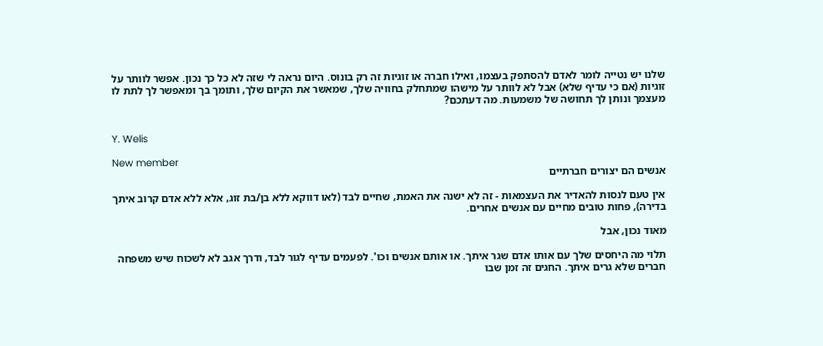שלנו יש נטייה לומר לאדם להסתפק בעצמו, ואילו חברה או זוגיות זה רק בונוס. היום נראה לי שזה לא כל כך נכון. אפשר לוותר על זוגיות (אם כי עדיף שלא) אבל לא לוותר על מישהו שמתחלק בחוויה שלך, שמאשר את הקיום שלך, ותומך בך ומאפשר לך לתת לו מעצמך ונותן לך תחושה של משמעות. מה דעתכם?


Y. Welis

New member
אנשים הם יצורים חברתיים

אין טעם לנסות להאדיר את העצמאות - זה לא ישנה את האמת, שחיים לבד (לאו דווקא ללא בן/בת זוג, אלא ללא אדם קרוב איתך בדירה), פחות טובים מחיים עם אנשים אחרים.

מאוד נכון, אבל

תלוי מה היחסים שלך עם אותו אדם שגר איתך. או אותם אנשים וכו'. לפעמים עדיף לגור לבד, ודרך אגב לא לשכוח שיש משפחה חברים שלא גרים איתך. החגים זה זמן שבו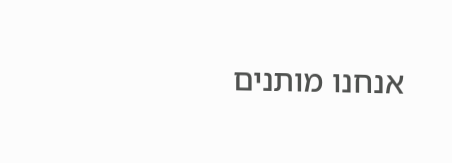אנחנו מותנים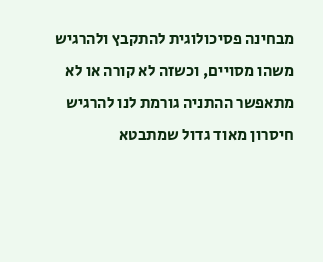מבחינה פסיכולוגית להתקבץ ולהרגיש משהו מסויים, וכשזה לא קורה או לא מתאפשר ההתניה גורמת לנו להרגיש חיסרון מאוד גדול שמתבטא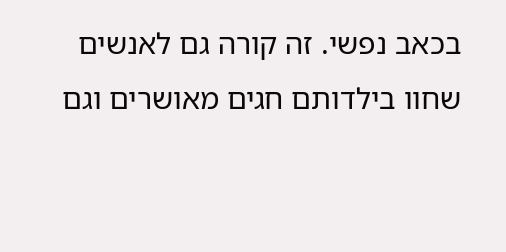בכאב נפשי. זה קורה גם לאנשים שחוו בילדותם חגים מאושרים וגם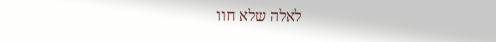לאלה שלא חוו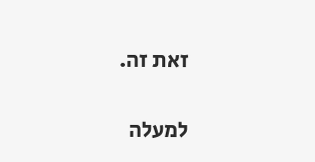זאת זה.

למעלה